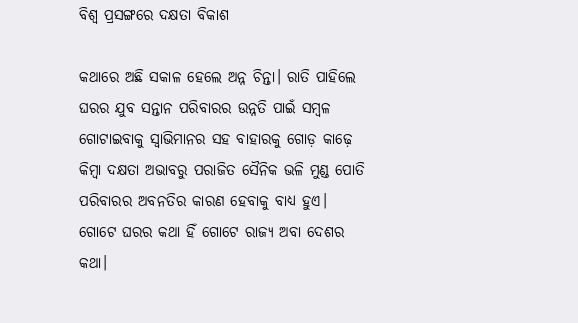ବିଶ୍ୱ ପ୍ରସଙ୍ଗରେ ଦକ୍ଷତା ବିକାଶ

କଥାରେ ଅଛି ସକାଳ ହେଲେ ଅନ୍ନ ଚିନ୍ତା। ରାତି ପାହିଲେ ଘରର ଯୁବ ସନ୍ତାନ ପରିବାରର ଉନ୍ନତି ପାଇଁ ସମ୍ବଳ ଗୋଟାଇବାକୁ ସ୍ବାଭିମାନର ସହ ବାହାରକୁ ଗୋଡ଼ କାଢ଼େ କିମ୍ବା ଦକ୍ଷତା ଅଭାବରୁ ପରାଜିତ ସୈନିକ ଭଳି ମୁଣ୍ଡ ପୋତି ପରିବାରର ଅବନତିର କାରଣ ହେବାକୁ ବାଧ୍ୟ ହୁଏ। ଗୋଟେ ଘରର କଥା ହିଁ ଗୋଟେ ରାଜ୍ୟ ଅବା ଦେଶର କଥା।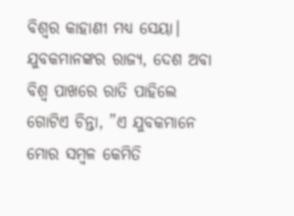ବିଶ୍ୱର କାହାଣୀ ମଧ୍ୟ ସେୟା। ଯୁବକମାନଙ୍କର ରାଜ୍ୟ, ଦେଶ ଅବା ବିଶ୍ୱ ପାଖରେ ରାତି ପାହିଲେ ଗୋଟିଏ ଚିନ୍ତା, ”ଏ ଯୁବକମାନେ ମୋର ସମ୍ବଳ କେମିତି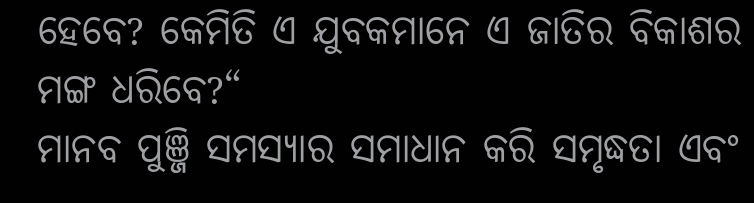ହେବେ? କେମିତି ଏ ଯୁବକମାନେ ଏ ଜାତିର ବିକାଶର ମଙ୍ଗ ଧରିବେ?“
ମାନବ ପୁଞ୍ଜି ସମସ୍ୟାର ସମାଧାନ କରି ସମୃଦ୍ଧତା ଏବଂ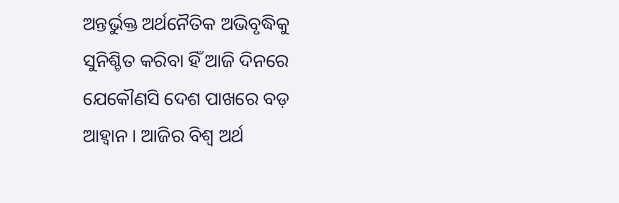ଅନ୍ତର୍ଭୁକ୍ତ ଅର୍ଥନୈତିକ ଅଭିବୃଦ୍ଧିକୁ ସୁନିଶ୍ଚିତ କରିବା ହିଁ ଆଜି ଦିନରେ ଯେକୌଣସି ଦେଶ ପାଖରେ ବଡ଼ ଆହ୍ବାନ। ଆଜିର ବିଶ୍ୱ ଅର୍ଥ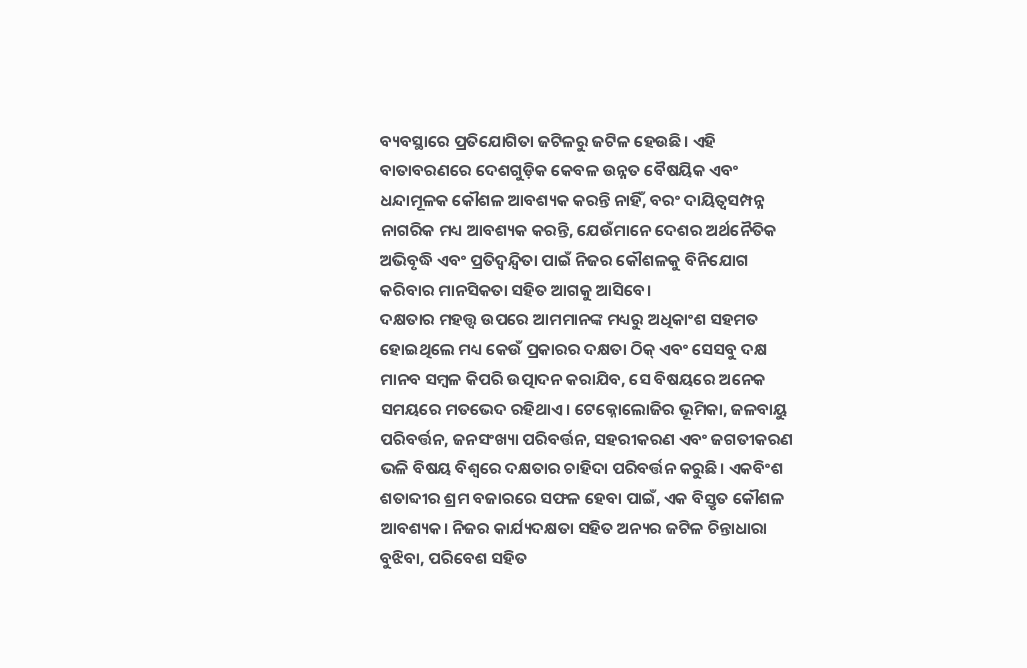ବ୍ୟବସ୍ଥାରେ ପ୍ରତିଯୋଗିତା ଜଟିଳରୁ ଜଟିଳ ହେଉଛି। ଏହି ବାତାବରଣରେ ଦେଶଗୁଡ଼ିକ କେବଳ ଉନ୍ନତ ବୈଷୟିକ ଏବଂ ଧନ୍ଦାମୂଳକ କୌଶଳ ଆବଶ୍ୟକ କରନ୍ତି ନାହିଁ, ବରଂ ଦାୟିତ୍ୱସମ୍ପନ୍ନ ନାଗରିକ ମଧ୍ୟ ଆବଶ୍ୟକ କରନ୍ତି, ଯେଉଁମାନେ ଦେଶର ଅର୍ଥନୈତିକ ଅଭିବୃଦ୍ଧି ଏବଂ ପ୍ରତିଦ୍ୱନ୍ଦ୍ୱିତା ପାଇଁ ନିଜର କୌଶଳକୁ ବିନିଯୋଗ କରିବାର ମାନସିକତା ସହିତ ଆଗକୁ ଆସିବେ।
ଦକ୍ଷତାର ମହତ୍ତ୍ୱ ଉପରେ ଆମମାନଙ୍କ ମଧ୍ୟରୁ ଅଧିକାଂଶ ସହମତ ହୋଇଥିଲେ ମଧ୍ୟ କେଉଁ ପ୍ରକାରର ଦକ୍ଷତା ଠିକ୍‌ ଏବଂ ସେସବୁ ଦକ୍ଷ ମାନବ ସମ୍ବଳ କିପରି ଉତ୍ପାଦନ କରାଯିବ, ସେ ବିଷୟରେ ଅନେକ ସମୟରେ ମତଭେଦ ରହିଥାଏ। ଟେକ୍ନୋଲୋଜିର ଭୂମିକା, ଜଳବାୟୁ ପରିବର୍ତ୍ତନ, ଜନସଂଖ୍ୟା ପରିବର୍ତ୍ତନ, ସହରୀକରଣ ଏବଂ ଜଗତୀକରଣ ଭଳି ବିଷୟ ବିଶ୍ୱରେ ଦକ୍ଷତାର ଚାହିଦା ପରିବର୍ତ୍ତନ କରୁଛି। ଏକବିଂଶ ଶତାବ୍ଦୀର ଶ୍ରମ ବଜାରରେ ସଫଳ ହେବା ପାଇଁ, ଏକ ବିସ୍ତୃତ କୌଶଳ ଆବଶ୍ୟକ। ନିଜର କାର୍ଯ୍ୟଦକ୍ଷତା ସହିତ ଅନ୍ୟର ଜଟିଳ ଚିନ୍ତାଧାରା ବୁଝିବା, ପରିବେଶ ସହିତ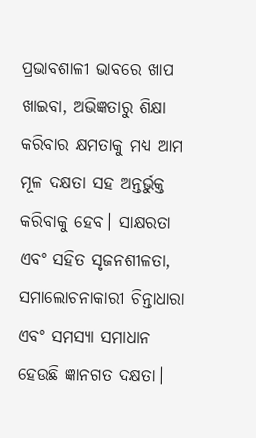ପ୍ରଭାବଶାଳୀ ଭାବରେ ଖାପ ଖାଇବା, ଅଭିଜ୍ଞତାରୁ ଶିକ୍ଷା କରିବାର କ୍ଷମତାକୁ ମଧ୍ୟ ଆମ ମୂଳ ଦକ୍ଷତା ସହ ଅନ୍ତର୍ଭୁକ୍ତ କରିବାକୁ ହେବ। ସାକ୍ଷରତା ଏବଂ ସହିତ ସୃଜନଶୀଳତା, ସମାଲୋଚନାକାରୀ ଚିନ୍ତାଧାରା ଏବଂ ସମସ୍ୟା ସମାଧାନ ହେଉଛି ଜ୍ଞାନଗତ ଦକ୍ଷତା।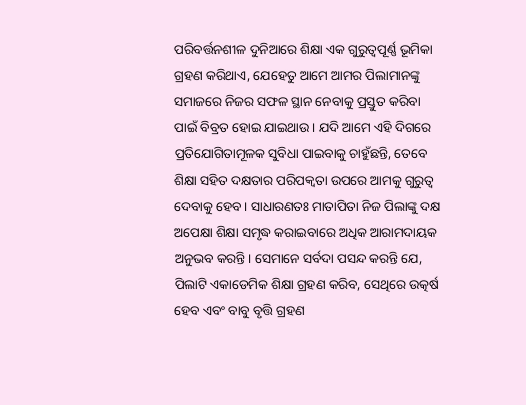ପରିବର୍ତ୍ତନଶୀଳ ଦୁନିଆରେ ଶିକ୍ଷା ଏକ ଗୁରୁତ୍ୱପୂର୍ଣ୍ଣ ଭୂମିକା ଗ୍ରହଣ କରିଥାଏ, ଯେହେତୁ ଆମେ ଆମର ପିଲାମାନଙ୍କୁ ସମାଜରେ ନିଜର ସଫଳ ସ୍ଥାନ ନେବାକୁ ପ୍ରସ୍ତୁତ କରିବା ପାଇଁ ବିବ୍ରତ ହୋଇ ଯାଇଥାଉ। ଯଦି ଆମେ ଏହି ଦିଗରେ ପ୍ରତିଯୋଗିତାମୂଳକ ସୁବିଧା ପାଇବାକୁ ଚାହୁଁଛନ୍ତି, ତେବେ ଶିକ୍ଷା ସହିତ ଦକ୍ଷତାର ପରିପକ୍ୱତା ଉପରେ ଆମକୁ ଗୁରୁତ୍ୱ ଦେବାକୁ ହେବ। ସାଧାରଣତଃ ମାତାପିତା ନିଜ ପିଲାଙ୍କୁ ଦକ୍ଷ ଅପେକ୍ଷା ଶିକ୍ଷା ସମୃଦ୍ଧ କରାଇବାରେ ଅଧିକ ଆରାମଦାୟକ ଅନୁଭବ କରନ୍ତି। ସେମାନେ ସର୍ବଦା ପସନ୍ଦ କରନ୍ତି ଯେ, ପିଲାଟି ଏକାଡେମିକ ଶିକ୍ଷା ଗ୍ରହଣ କରିବ, ସେଥିରେ ଉତ୍କର୍ଷ ହେବ ଏବଂ ବାବୁ ବୃତ୍ତି ଗ୍ରହଣ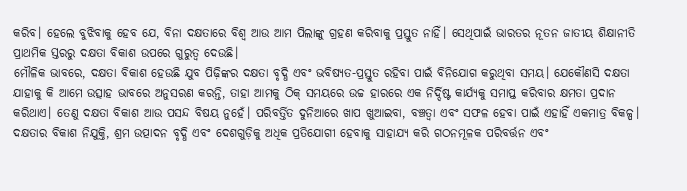କରିବ। ହେଲେ ବୁଝିବାକୁ ହେବ ଯେ, ବିନା ଦକ୍ଷତାରେ ବିଶ୍ୱ ଆଉ ଆମ ପିଲାଙ୍କୁ ଗ୍ରହଣ କରିବାକୁ ପ୍ରସ୍ତୁତ ନାହିଁ। ସେଥିପାଇଁ ଭାରତର ନୂତନ ଜାତୀୟ ଶିକ୍ଷାନୀତି ପ୍ରାଥମିକ ସ୍ତରରୁ ଦକ୍ଷତା ବିକାଶ ଉପରେ ଗୁରୁତ୍ୱ ଦେଉଛି।
ମୌଳିକ ଭାବରେ, ଦକ୍ଷତା ବିକାଶ ହେଉଛି ଯୁବ ପିଢ଼ିଙ୍କର ଦକ୍ଷତା ବୃଦ୍ଧି ଏବଂ ଭବିଷ୍ୟତ-ପ୍ରସ୍ତୁତ ରହିବା ପାଇଁ ବିନିଯୋଗ କରୁଥିବା ସମୟ। ଯେକୌଣସି ଦକ୍ଷତା ଯାହାକୁ କି ଆମେ ଉତ୍ସାହ ଭାବରେ ଅନୁସରଣ କରନ୍ତି, ତାହା ଆମକୁ ଠିକ୍‌ ସମୟରେ ଉଚ୍ଚ ହାରରେ ଏକ ନିର୍ଦ୍ଦିଷ୍ଟ କାର୍ଯ୍ୟକୁ ସମାପ୍ତ କରିବାର କ୍ଷମତା ପ୍ରଦାନ କରିଥାଏ। ତେଣୁ ଦକ୍ଷତା ବିକାଶ ଆଉ ପସନ୍ଦ ବିଷୟ ନୁହେଁ। ପରିବର୍ତ୍ତିତ ଦୁନିଆରେ ଖାପ ଖୁଆଇବା, ବଞ୍ଚତ୍ବା ଏବଂ ସଫଳ ହେବା ପାଇଁ ଏହାହିଁ ଏକମାତ୍ର ବିକଳ୍ପ।
ଦକ୍ଷତାର ବିକାଶ ନିଯୁକ୍ତି, ଶ୍ରମ ଉତ୍ପାଦନ ବୃଦ୍ଧି ଏବଂ ଦେଶଗୁଡ଼ିକୁ ଅଧିକ ପ୍ରତିଯୋଗୀ ହେବାକୁ ସାହାଯ୍ୟ କରି ଗଠନମୂଳକ ପରିବର୍ତ୍ତନ ଏବଂ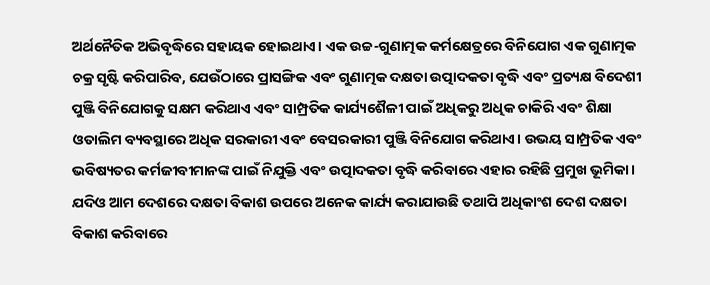ଅର୍ଥନୈତିକ ଅଭିବୃଦ୍ଧିରେ ସହାୟକ ହୋଇଥାଏ। ଏକ ଉଚ୍ଚ-ଗୁଣାତ୍ମକ କର୍ମକ୍ଷେତ୍ରରେ ବିନିଯୋଗ ଏକ ଗୁଣାତ୍ମକ ଚକ୍ର ସୃଷ୍ଟି କରିପାରିବ, ଯେଉଁଠାରେ ପ୍ରାସଙ୍ଗିକ ଏବଂ ଗୁଣାତ୍ମକ ଦକ୍ଷତା ଉତ୍ପାଦକତା ବୃଦ୍ଧି ଏବଂ ପ୍ରତ୍ୟକ୍ଷ ବିଦେଶୀ ପୁଞ୍ଜି ବିନିଯୋଗକୁ ସକ୍ଷମ କରିଥାଏ ଏବଂ ସାମ୍ପ୍ରତିକ କାର୍ଯ୍ୟଶୈଳୀ ପାଇଁ ଅଧିକରୁ ଅଧିକ ଚାକିରି ଏବଂ ଶିକ୍ଷା ଓତାଲିମ ବ୍ୟବସ୍ଥାରେ ଅଧିକ ସରକାରୀ ଏବଂ ବେସରକାରୀ ପୁଞ୍ଜି ବିନିଯୋଗ କରିଥାଏ। ଉଭୟ ସାମ୍ପ୍ରତିକ ଏବଂ ଭବିଷ୍ୟତର କର୍ମଜୀବୀମାନଙ୍କ ପାଇଁ ନିଯୁକ୍ତି ଏବଂ ଉତ୍ପାଦକତା ବୃଦ୍ଧି କରିବାରେ ଏହାର ରହିଛି ପ୍ରମୁଖ ଭୂମିକା। ଯଦିଓ ଆମ ଦେଶରେ ଦକ୍ଷତା ବିକାଶ ଉପରେ ଅନେକ କାର୍ଯ୍ୟ କରାଯାଉଛି ତଥାପି ଅଧିକାଂଶ ଦେଶ ଦକ୍ଷତା ବିକାଶ କରିବାରେ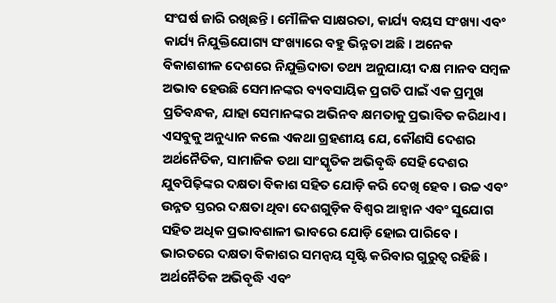ସଂଘର୍ଷ ଜାରି ରଖିଛନ୍ତି। ମୌଳିକ ସାକ୍ଷରତା, କାର୍ଯ୍ୟ ବୟସ ସଂଖ୍ୟା ଏବଂ କାର୍ଯ୍ୟ ନିଯୁକ୍ତିଯୋଗ୍ୟ ସଂଖ୍ୟାରେ ବହୁ ଭିନ୍ନତା ଅଛି। ଅନେକ ବିକାଶଶୀଳ ଦେଶରେ ନିଯୁକ୍ତିଦାତା ତଥ୍ୟ ଅନୁଯାୟୀ ଦକ୍ଷ ମାନବ ସମ୍ବଳ ଅଭାବ ହେଉଛି ସେମାନଙ୍କର ବ୍ୟବସାୟିକ ପ୍ରଗତି ପାଇଁ ଏକ ପ୍ରମୁଖ ପ୍ରତିବନ୍ଧକ, ଯାହା ସେମାନଙ୍କର ଅଭିନବ କ୍ଷମତାକୁ ପ୍ରଭାବିତ କରିଥାଏ।
ଏସବୁକୁ ଅନୁଧ୍ୟାନ କଲେ ଏକଥା ଗ୍ରହଣୀୟ ଯେ, କୌଣସି ଦେଶର ଅର୍ଥନୈତିକ, ସାମାଜିକ ତଥା ସାଂସ୍କୃତିକ ଅଭିବୃଦ୍ଧି ସେହି ଦେଶର ଯୁବପିଢ଼ିଙ୍କର ଦକ୍ଷତା ବିକାଶ ସହିତ ଯୋଡ଼ି କରି ଦେଖି ହେବ । ଉଚ୍ଚ ଏବଂ ଉନ୍ନତ ସ୍ତରର ଦକ୍ଷତା ଥିବା ଦେଶଗୁଡ଼ିକ ବିଶ୍ୱର ଆହ୍ବାନ ଏବଂ ସୁଯୋଗ ସହିତ ଅଧିକ ପ୍ରଭାବଶାଳୀ ଭାବରେ ଯୋଡ଼ି ହୋଇ ପାରିବେ। ଭାରତରେ ଦକ୍ଷତା ବିକାଶର ସମନ୍ବୟ ସୃଷ୍ଟି କରିବାର ଗୁରୁତ୍ୱ ରହିଛି। ଅର୍ଥନୈତିକ ଅଭିବୃଦ୍ଧି ଏବଂ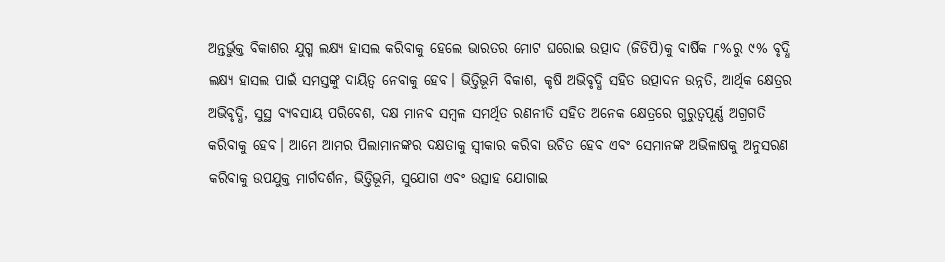ଅନ୍ତର୍ଭୁକ୍ତ ବିକାଶର ଯୁଗ୍ମ ଲକ୍ଷ୍ୟ ହାସଲ କରିବାକୁ ହେଲେ ଭାରତର ମୋଟ ଘରୋଇ ଉତ୍ପାଦ (ଜିଡିପି)କୁ ବାର୍ଷିକ ୮%ରୁ ୯% ବୃଦ୍ଧି ଲକ୍ଷ୍ୟ ହାସଲ ପାଇଁ ସମସ୍ତଙ୍କୁ ଦାୟିତ୍ୱ ନେବାକୁ ହେବ। ଭିତ୍ତିଭୂମି ବିକାଶ, କୃଷି ଅଭିବୃଦ୍ଧି ସହିତ ଉତ୍ପାଦନ ଉନ୍ନତି, ଆର୍ଥିକ କ୍ଷେତ୍ରର ଅଭିବୃଦ୍ଧି, ସୁସ୍ଥ ବ୍ୟବସାୟ ପରିବେଶ, ଦକ୍ଷ ମାନବ ସମ୍ବଳ ସମର୍ଥିତ ରଣନୀତି ସହିତ ଅନେକ କ୍ଷେତ୍ରରେ ଗୁରୁତ୍ୱପୂର୍ଣ୍ଣ ଅଗ୍ରଗତି କରିବାକୁ ହେବ। ଆମେ ଆମର ପିଲାମାନଙ୍କର ଦକ୍ଷତାକୁ ସ୍ବୀକାର କରିବା ଉଚିତ ହେବ ଏବଂ ସେମାନଙ୍କ ଅଭିଳାଷକୁ ଅନୁସରଣ କରିବାକୁ ଉପଯୁକ୍ତ ମାର୍ଗଦର୍ଶନ, ଭିତ୍ତିଭୂମି, ସୁଯୋଗ ଏବଂ ଉତ୍ସାହ ଯୋଗାଇ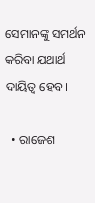ସେମାନଙ୍କୁ ସମର୍ଥନ କରିବା ଯଥାର୍ଥ ଦାୟିତ୍ୱ ହେବ।

  • ରାଜେଶ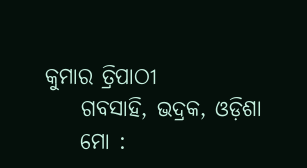କୁମାର ତ୍ରିପାଠୀ
    ଗବସାହି, ଭଦ୍ରକ, ଓଡ଼ିଶା
    ମୋ :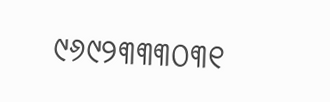୯୬୯୨୩୩୩୦୩୧